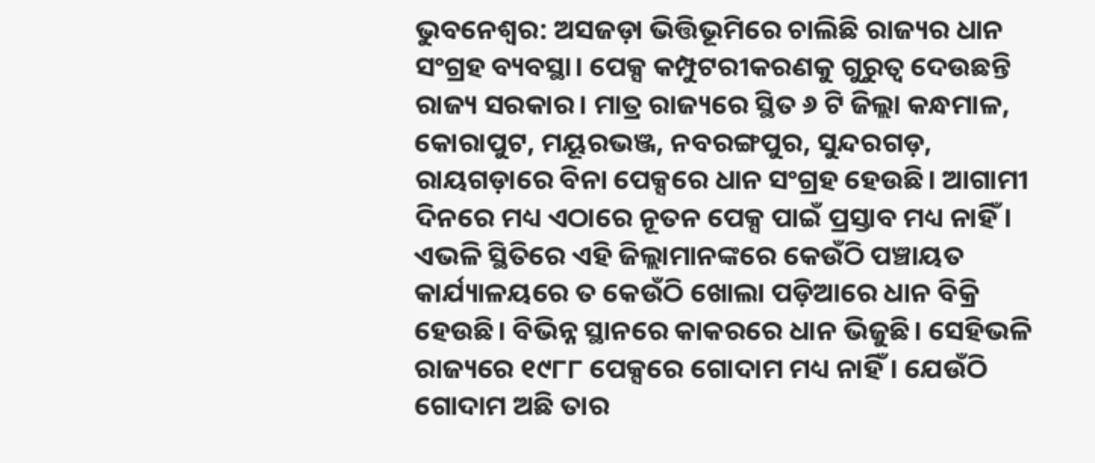ଭୁବନେଶ୍ବର: ଅସଜଡ଼ା ଭିତ୍ତିଭୂମିରେ ଚାଲିଛି ରାଜ୍ୟର ଧାନ ସଂଗ୍ରହ ବ୍ୟବସ୍ଥା। ପେକ୍ସ କମ୍ପୁଟରୀକରଣକୁ ଗୁରୁତ୍ବ ଦେଉଛନ୍ତି ରାଜ୍ୟ ସରକାର। ମାତ୍ର ରାଜ୍ୟରେ ସ୍ଥିତ ୬ ଟି ଜିଲ୍ଲା କନ୍ଧମାଳ, କୋରାପୁଟ, ମୟୂରଭଞ୍ଜ, ନବରଙ୍ଗପୁର, ସୁନ୍ଦରଗଡ଼, ରାୟଗଡ଼ାରେ ବିନା ପେକ୍ସରେ ଧାନ ସଂଗ୍ରହ ହେଉଛି। ଆଗାମୀ ଦିନରେ ମଧ୍ୟ ଏଠାରେ ନୂତନ ପେକ୍ସ ପାଇଁ ପ୍ରସ୍ତାବ ମଧ୍ୟ ନାହିଁ। ଏଭଳି ସ୍ଥିତିରେ ଏହି ଜିଲ୍ଲାମାନଙ୍କରେ କେଉଁଠି ପଞ୍ଚାୟତ କାର୍ଯ୍ୟାଳୟରେ ତ କେଉଁଠି ଖୋଲା ପଡ଼ିଆରେ ଧାନ ବିକ୍ରି ହେଉଛି। ବିଭିନ୍ନ ସ୍ଥାନରେ କାକରରେ ଧାନ ଭିଜୁଛି। ସେହିଭଳି ରାଜ୍ୟରେ ୧୯୮୮ ପେକ୍ସରେ ଗୋଦାମ ମଧ୍ୟ ନାହିଁ। ଯେଉଁଠି ଗୋଦାମ ଅଛି ତାର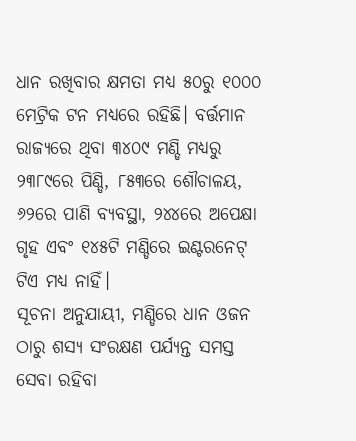ଧାନ ରଖିବାର କ୍ଷମତା ମଧ୍ୟ ୫୦ରୁ ୧୦୦୦ ମେଟ୍ରିକ ଟନ ମଧ୍ୟରେ ରହିଛି। ବର୍ତ୍ତମାନ ରାଜ୍ୟରେ ଥିବା ୩୪୦୯ ମଣ୍ଡି ମଧ୍ୟରୁ ୨୩୮୯ରେ ପିଣ୍ଡି, ୮୫୩ରେ ଶୌଚାଳୟ, ୬୨ରେ ପାଣି ବ୍ୟବସ୍ଥା, ୨୪୪ରେ ଅପେକ୍ଷା ଗୃହ ଏବଂ ୧୪୫ଟି ମଣ୍ଡିରେ ଇଣ୍ଟରନେଟ୍ ଟିଏ ମଧ୍ୟ ନାହିଁ।
ସୂଚନା ଅନୁଯାୟୀ, ମଣ୍ଡିରେ ଧାନ ଓଜନ ଠାରୁ ଶସ୍ୟ ସଂରକ୍ଷଣ ପର୍ଯ୍ୟନ୍ତ ସମସ୍ତ ସେବା ରହିବା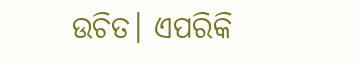ଉଚିତ। ଏପରିକି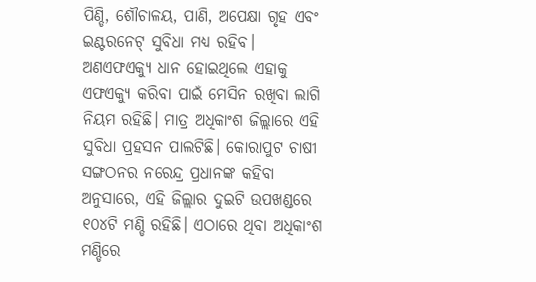ପିଣ୍ଡି, ଶୌଚାଳୟ, ପାଣି, ଅପେକ୍ଷା ଗୃହ ଏବଂ ଇଣ୍ଟରନେଟ୍ ସୁବିଧା ମଧ୍ୟ ରହିବ। ଅଣଏଫଏକ୍ୟୁ ଧାନ ହୋଇଥିଲେ ଏହାକୁ ଏଫଏକ୍ୟୁ କରିବା ପାଇଁ ମେସିନ ରଖିବା ଲାଗି ନିୟମ ରହିଛି। ମାତ୍ର ଅଧିକାଂଶ ଜିଲ୍ଲାରେ ଏହି ସୁବିଧା ପ୍ରହସନ ପାଲଟିଛି। କୋରାପୁଟ ଚାଷୀ ସଙ୍ଗଠନର ନରେନ୍ଦ୍ର ପ୍ରଧାନଙ୍କ କହିବା ଅନୁସାରେ, ଏହି ଜିଲ୍ଲାର ଦୁଇଟି ଉପଖଣ୍ଡରେ ୧୦୪ଟି ମଣ୍ଡି ରହିଛି। ଏଠାରେ ଥିବା ଅଧିକାଂଶ ମଣ୍ଡିରେ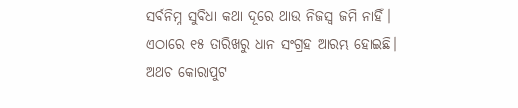ସର୍ବନିମ୍ନ ସୁବିଧା କଥା ଦୂରେ ଥାଉ ନିଜସ୍ବ ଜମି ନାହିଁ। ଏଠାରେ ୧୫ ତାରିଖରୁ ଧାନ ସଂଗ୍ରହ ଆରମ୍ଭ ହୋଇଛି। ଅଥଚ କୋରାପୁଟ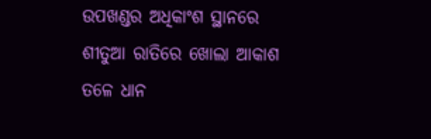ଉପଖଣ୍ଡର ଅଧିକାଂଶ ସ୍ଥାନରେ ଶୀତୁଆ ରାତିରେ ଖୋଲା ଆକାଶ ତଳେ ଧାନ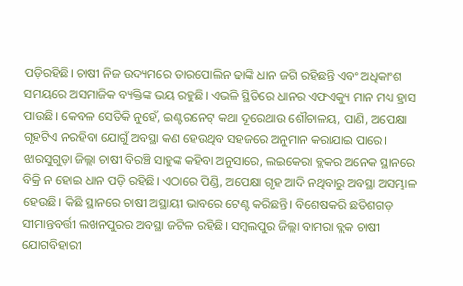ପଡ଼ିରହିଛି। ଚାଷୀ ନିଜ ଉଦ୍ୟମରେ ତାରପୋଲିନ ଢାଙ୍କି ଧାନ ଜଗି ରହିଛନ୍ତି ଏବଂ ଅଧିକାଂଶ ସମୟରେ ଅସମାଜିକ ବ୍ୟକ୍ତିଙ୍କ ଭୟ ରହୁଛି। ଏଭଳି ସ୍ଥିତିରେ ଧାନର ଏଫଏକ୍ୟୁ ମାନ ମଧ୍ୟ ହ୍ରାସ ପାଉଛି। କେବଳ ସେତିକି ନୁହେଁ, ଇଣ୍ଟରନେଟ୍ କଥା ଦୂରେଥାଉ ଶୌଚାଳୟ, ପାଣି, ଅପେକ୍ଷା ଗୃହଟିଏ ନରହିବା ଯୋଗୁଁ ଅବସ୍ଥା କଣ ହେଉଥିବ ସହଜରେ ଅନୁମାନ କରାଯାଇ ପାରେ।
ଝାରସୁଗୁଡ଼ା ଜିଲ୍ଲା ଚାଷୀ ବିରଞ୍ଚି ସାହୁଙ୍କ କହିବା ଅନୁସାରେ, ଲଇକେରା ବ୍ଲକର ଅନେକ ସ୍ଥାନରେ ବିକ୍ରି ନ ହୋଇ ଧାନ ପଡ଼ି ରହିଛି। ଏଠାରେ ପିଣ୍ଡି, ଅପେକ୍ଷା ଗୃହ ଆଦି ନଥିବାରୁ ଅବସ୍ଥା ଅସମ୍ଭାଳ ହେଉଛି। କିଛି ସ୍ଥାନରେ ଚାଷୀ ଅସ୍ଥାୟୀ ଭାବରେ ଟେଣ୍ଟ କରିଛନ୍ତି। ବିଶେଷକରି ଛତିଶଗଡ଼ ସୀମାନ୍ତବର୍ତ୍ତୀ ଲଖନପୁରର ଅବସ୍ଥା ଜଟିଳ ରହିଛି। ସମ୍ବଲପୁର ଜିଲ୍ଲା ବାମରା ବ୍ଲକ ଚାଷୀ ଯୋଗବିହାରୀ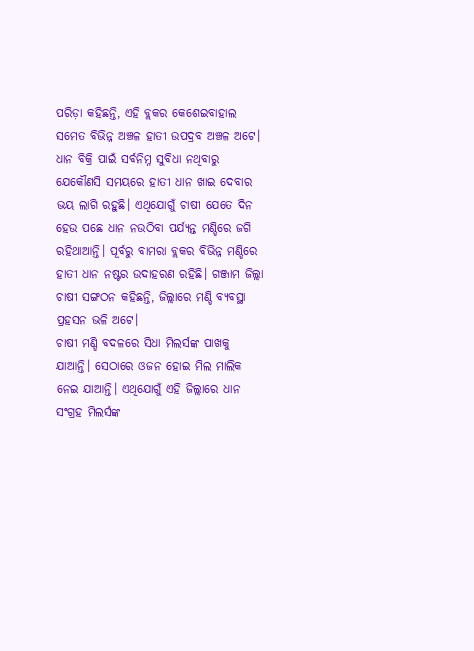ପରିଡ଼ା କହିଛନ୍ତି, ଏହି ବ୍ଲକର କେଶେଇବାହାଲ ସମେତ ବିଭିନ୍ନ ଅଞ୍ଚଳ ହାତୀ ଉପଦ୍ରବ ଅଞ୍ଚଳ ଅଟେ। ଧାନ ବିକ୍ରି ପାଇଁ ସର୍ବନିମ୍ନ ସୁବିଧା ନଥିବାରୁ ଯେକୌଣସି ସମୟରେ ହାତୀ ଧାନ ଖାଇ ଦେବାର ଭୟ ଲାଗି ରହୁଛି। ଏଥିଯୋଗୁଁ ଚାଷୀ ଯେତେ ଦିନ ହେଉ ପଛେ ଧାନ ନଉଠିବା ପର୍ଯ୍ୟନ୍ତ ମଣ୍ଡିରେ ଜଗି ରହିଥାଆନ୍ତି। ପୂର୍ବରୁ ବାମରା ବ୍ଲକର ବିଭିନ୍ନ ମଣ୍ଡିରେ ହାତୀ ଧାନ ନଷ୍ଟର ଉଦାହରଣ ରହିଛି। ଗଞ୍ଜାମ ଜିଲ୍ଲା ଚାଷୀ ସଙ୍ଗଠନ କହିଛନ୍ତି, ଜିଲ୍ଲାରେ ମଣ୍ଡି ବ୍ୟବସ୍ଥା ପ୍ରହସନ ଭଳି ଅଟେ।
ଚାଷୀ ମଣ୍ଡି ବଦଳରେ ସିଧା ମିଲର୍ସଙ୍କ ପାଖକୁ ଯାଆନ୍ତି। ସେଠାରେ ଓଜନ ହୋଇ ମିଲ ମାଲିକ ନେଇ ଯାଆନ୍ତି। ଏଥିଯୋଗୁଁ ଏହି ଜିଲ୍ଲାରେ ଧାନ ସଂଗ୍ରହ ମିଲର୍ସଙ୍କ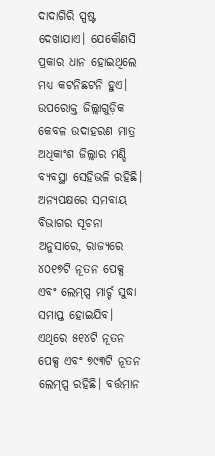ଦାଦାଗିରି ସ୍ପଷ୍ଟ ଦେଖାଯାଏ। ଯେକୌଣସି ପ୍ରକାର ଧାନ ହୋଇଥିଲେ ମଧ୍ୟ କଟନିଛଟନି ହୁଏ। ଉପରୋକ୍ତ ଜିଲ୍ଲାଗୁଡ଼ିକ କେବଳ ଉଦାହରଣ ମାତ୍ର ଅଧିକାଂଶ ଜିଲ୍ଲାର ମଣ୍ଡି ବ୍ୟବସ୍ଥା ସେହିଭଳି ରହିଛି। ଅନ୍ୟପକ୍ଷରେ ସମବାୟ ବିଭାଗର ସୂଚନା ଅନୁସାରେ, ରାଜ୍ୟରେ ୪୦୧୭ଟି ନୂତନ ପେକ୍ସ ଏବଂ ଲେମ୍ପ୍ସ ମାର୍ଚ୍ଚ ସୁଦ୍ଧା ସମାପ୍ତ ହୋଇଯିବ। ଏଥିରେ ୫୧୪ଟି ନୂତନ ପେକ୍ସ ଏବଂ ୭୯୩ଟି ନୂତନ ଲେମ୍ପ୍ସ ରହିଛି। ବର୍ତ୍ତମାନ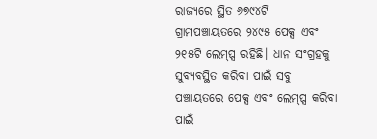ରାଜ୍ୟରେ ସ୍ଥିତ ୬୭୯୪ଟି ଗ୍ରାମପଞ୍ଚାୟତରେ ୨୪୯୫ ପେକ୍ସ ଏବଂ ୨୧୫ଟି ଲେମ୍ପ୍ସ ରହିଛି। ଧାନ ସଂଗ୍ରହକୁ ସୁବ୍ୟବସ୍ଥିତ କରିବା ପାଇଁ ସବୁ ପଞ୍ଚାୟତରେ ପେକ୍ସ ଏବଂ ଲେମ୍ପ୍ସ କରିବା ପାଇଁ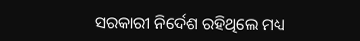ସରକାରୀ ନିର୍ଦେଶ ରହିଥିଲେ ମଧ୍ୟ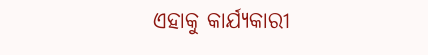ଏହାକୁ କାର୍ଯ୍ୟକାରୀ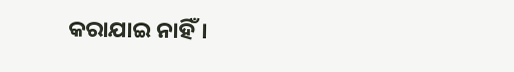କରାଯାଇ ନାହିଁ।